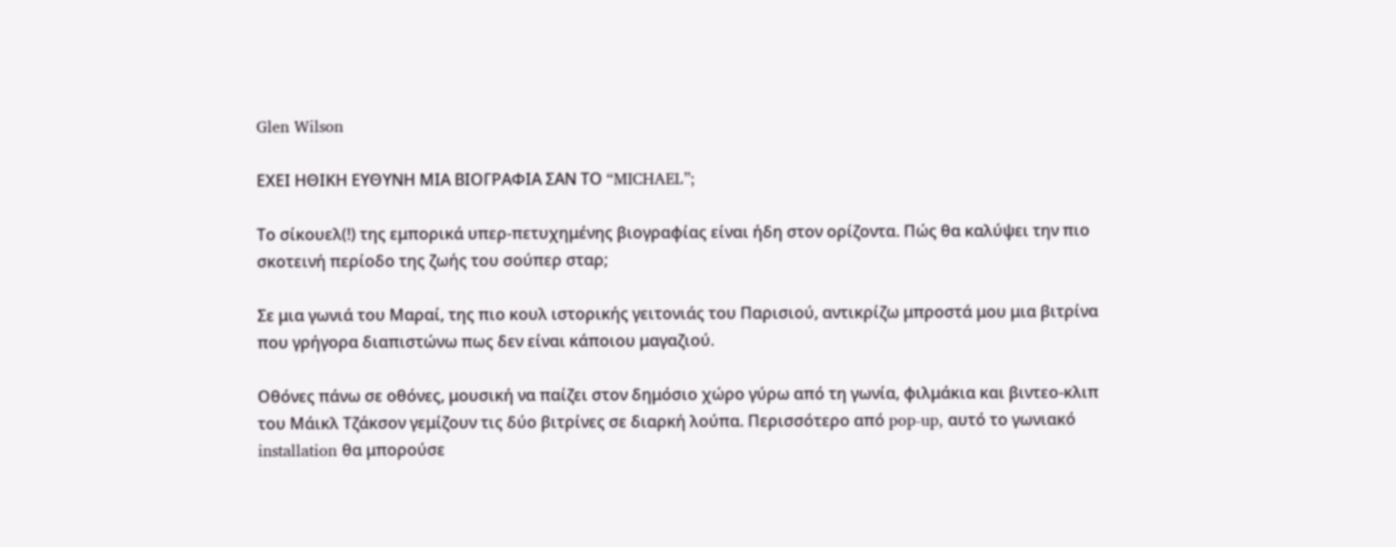Glen Wilson

ΕΧΕΙ ΗΘΙΚΗ ΕΥΘΥΝΗ ΜΙΑ ΒΙΟΓΡΑΦΙΑ ΣΑΝ ΤΟ “MICHAEL”;

Το σίκουελ(!) της εμπορικά υπερ-πετυχημένης βιογραφίας είναι ήδη στον ορίζοντα. Πώς θα καλύψει την πιο σκοτεινή περίοδο της ζωής του σούπερ σταρ;

Σε μια γωνιά του Μαραί, της πιο κουλ ιστορικής γειτονιάς του Παρισιού, αντικρίζω μπροστά μου μια βιτρίνα που γρήγορα διαπιστώνω πως δεν είναι κάποιου μαγαζιού.

Οθόνες πάνω σε οθόνες, μουσική να παίζει στον δημόσιο χώρο γύρω από τη γωνία, φιλμάκια και βιντεο-κλιπ του Μάικλ Τζάκσον γεμίζουν τις δύο βιτρίνες σε διαρκή λούπα. Περισσότερο από pop-up, αυτό το γωνιακό installation θα μπορούσε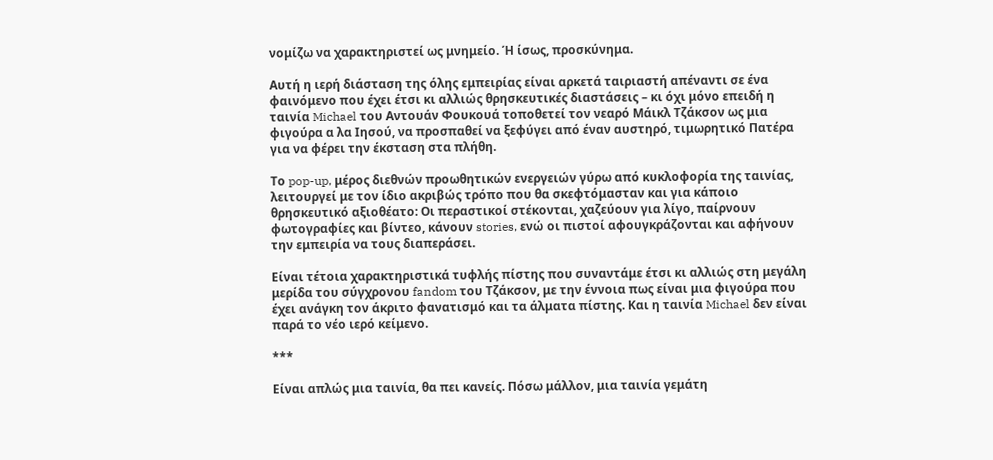νομίζω να χαρακτηριστεί ως μνημείο. Ή ίσως, προσκύνημα.

Αυτή η ιερή διάσταση της όλης εμπειρίας είναι αρκετά ταιριαστή απέναντι σε ένα φαινόμενο που έχει έτσι κι αλλιώς θρησκευτικές διαστάσεις – κι όχι μόνο επειδή η ταινία Michael του Αντουάν Φουκουά τοποθετεί τον νεαρό Μάικλ Τζάκσον ως μια φιγούρα α λα Ιησού, να προσπαθεί να ξεφύγει από έναν αυστηρό, τιμωρητικό Πατέρα για να φέρει την έκσταση στα πλήθη.

Το pop-up, μέρος διεθνών προωθητικών ενεργειών γύρω από κυκλοφορία της ταινίας, λειτουργεί με τον ίδιο ακριβώς τρόπο που θα σκεφτόμασταν και για κάποιο θρησκευτικό αξιοθέατο: Οι περαστικοί στέκονται, χαζεύουν για λίγο, παίρνουν φωτογραφίες και βίντεο, κάνουν stories, ενώ οι πιστοί αφουγκράζονται και αφήνουν την εμπειρία να τους διαπεράσει.

Είναι τέτοια χαρακτηριστικά τυφλής πίστης που συναντάμε έτσι κι αλλιώς στη μεγάλη μερίδα του σύγχρονου fandom του Τζάκσον, με την έννοια πως είναι μια φιγούρα που έχει ανάγκη τον άκριτο φανατισμό και τα άλματα πίστης. Και η ταινία Michael δεν είναι παρά το νέο ιερό κείμενο.

***

Είναι απλώς μια ταινία, θα πει κανείς. Πόσω μάλλον, μια ταινία γεμάτη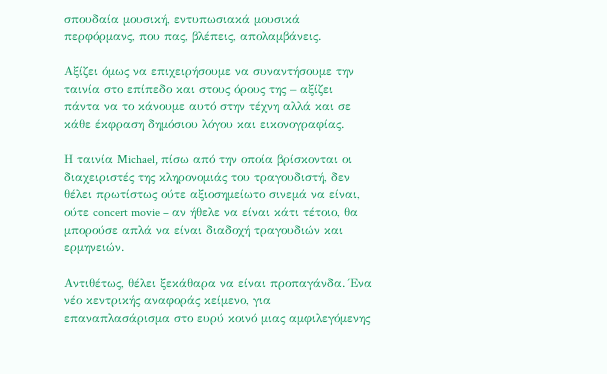σπουδαία μουσική, εντυπωσιακά μουσικά περφόρμανς, που πας, βλέπεις, απολαμβάνεις.

Αξίζει όμως να επιχειρήσουμε να συναντήσουμε την ταινία στο επίπεδο και στους όρους της – αξίζει πάντα να το κάνουμε αυτό στην τέχνη αλλά και σε κάθε έκφραση δημόσιου λόγου και εικονογραφίας.

Η ταινία Michael, πίσω από την οποία βρίσκονται οι διαχειριστές της κληρονομιάς του τραγουδιστή, δεν θέλει πρωτίστως ούτε αξιοσημείωτο σινεμά να είναι, ούτε concert movie – αν ήθελε να είναι κάτι τέτοιο, θα μπορούσε απλά να είναι διαδοχή τραγουδιών και ερμηνειών.

Αντιθέτως, θέλει ξεκάθαρα να είναι προπαγάνδα. Ένα νέο κεντρικής αναφοράς κείμενο, για επαναπλασάρισμα στο ευρύ κοινό μιας αμφιλεγόμενης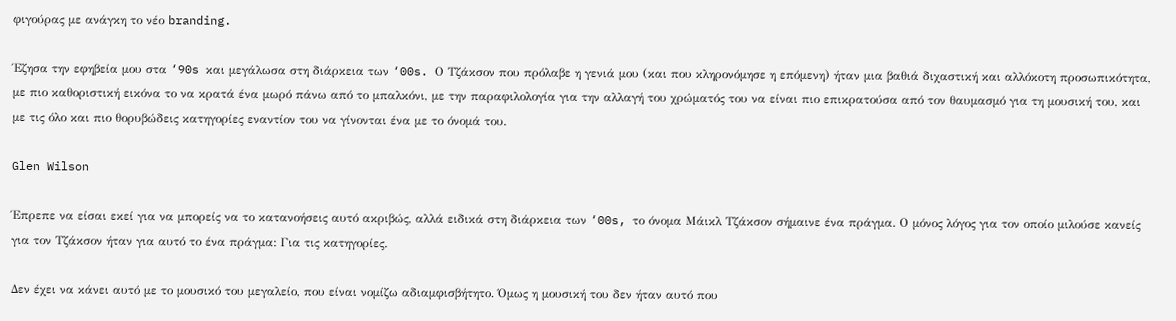φιγούρας με ανάγκη το νέο branding.

Έζησα την εφηβεία μου στα ‘90s και μεγάλωσα στη διάρκεια των ‘00s. Ο Τζάκσον που πρόλαβε η γενιά μου (και που κληρονόμησε η επόμενη) ήταν μια βαθιά διχαστική και αλλόκοτη προσωπικότητα, με πιο καθοριστική εικόνα το να κρατά ένα μωρό πάνω από το μπαλκόνι, με την παραφιλολογία για την αλλαγή του χρώματός του να είναι πιο επικρατούσα από τον θαυμασμό για τη μουσική του, και με τις όλο και πιο θορυβώδεις κατηγορίες εναντίον του να γίνονται ένα με το όνομά του.

Glen Wilson

Έπρεπε να είσαι εκεί για να μπορείς να το κατανοήσεις αυτό ακριβώς, αλλά ειδικά στη διάρκεια των ‘00s, το όνομα Μάικλ Τζάκσον σήμαινε ένα πράγμα. Ο μόνος λόγος για τον οποίο μιλούσε κανείς για τον Τζάκσον ήταν για αυτό το ένα πράγμα: Για τις κατηγορίες.

Δεν έχει να κάνει αυτό με το μουσικό του μεγαλείο, που είναι νομίζω αδιαμφισβήτητο. Όμως η μουσική του δεν ήταν αυτό που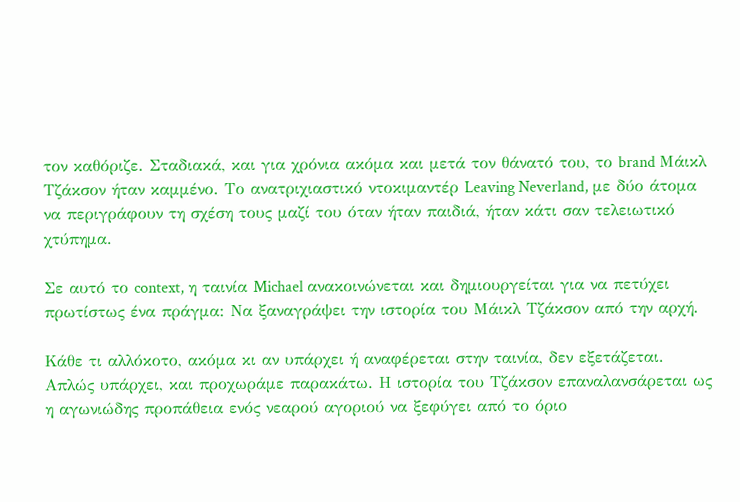τον καθόριζε. Σταδιακά, και για χρόνια ακόμα και μετά τον θάνατό του, το brand Μάικλ Τζάκσον ήταν καμμένο. Το ανατριχιαστικό ντοκιμαντέρ Leaving Neverland, με δύο άτομα να περιγράφουν τη σχέση τους μαζί του όταν ήταν παιδιά, ήταν κάτι σαν τελειωτικό χτύπημα.

Σε αυτό το context, η ταινία Michael ανακοινώνεται και δημιουργείται για να πετύχει πρωτίστως ένα πράγμα: Να ξαναγράψει την ιστορία του Μάικλ Τζάκσον από την αρχή.

Κάθε τι αλλόκοτο, ακόμα κι αν υπάρχει ή αναφέρεται στην ταινία, δεν εξετάζεται. Απλώς υπάρχει, και προχωράμε παρακάτω. Η ιστορία του Τζάκσον επαναλανσάρεται ως η αγωνιώδης προπάθεια ενός νεαρού αγοριού να ξεφύγει από το όριο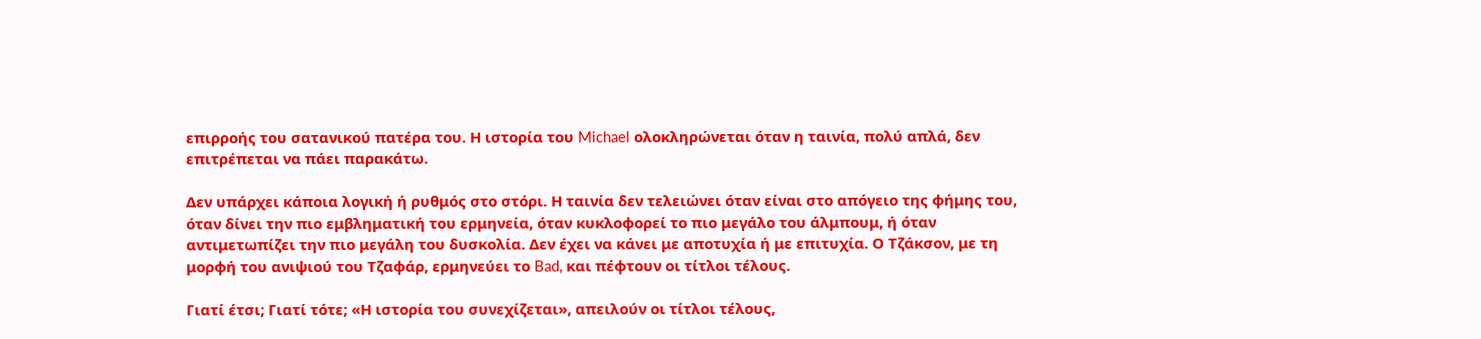επιρροής του σατανικού πατέρα του. Η ιστορία του Michael ολοκληρώνεται όταν η ταινία, πολύ απλά, δεν επιτρέπεται να πάει παρακάτω.

Δεν υπάρχει κάποια λογική ή ρυθμός στο στόρι. Η ταινία δεν τελειώνει όταν είναι στο απόγειο της φήμης του, όταν δίνει την πιο εμβληματική του ερμηνεία, όταν κυκλοφορεί το πιο μεγάλο του άλμπουμ, ή όταν αντιμετωπίζει την πιο μεγάλη του δυσκολία. Δεν έχει να κάνει με αποτυχία ή με επιτυχία. Ο Τζάκσον, με τη μορφή του ανιψιού του Τζαφάρ, ερμηνεύει το Bad, και πέφτουν οι τίτλοι τέλους.

Γιατί έτσι; Γιατί τότε; «Η ιστορία του συνεχίζεται», απειλούν οι τίτλοι τέλους,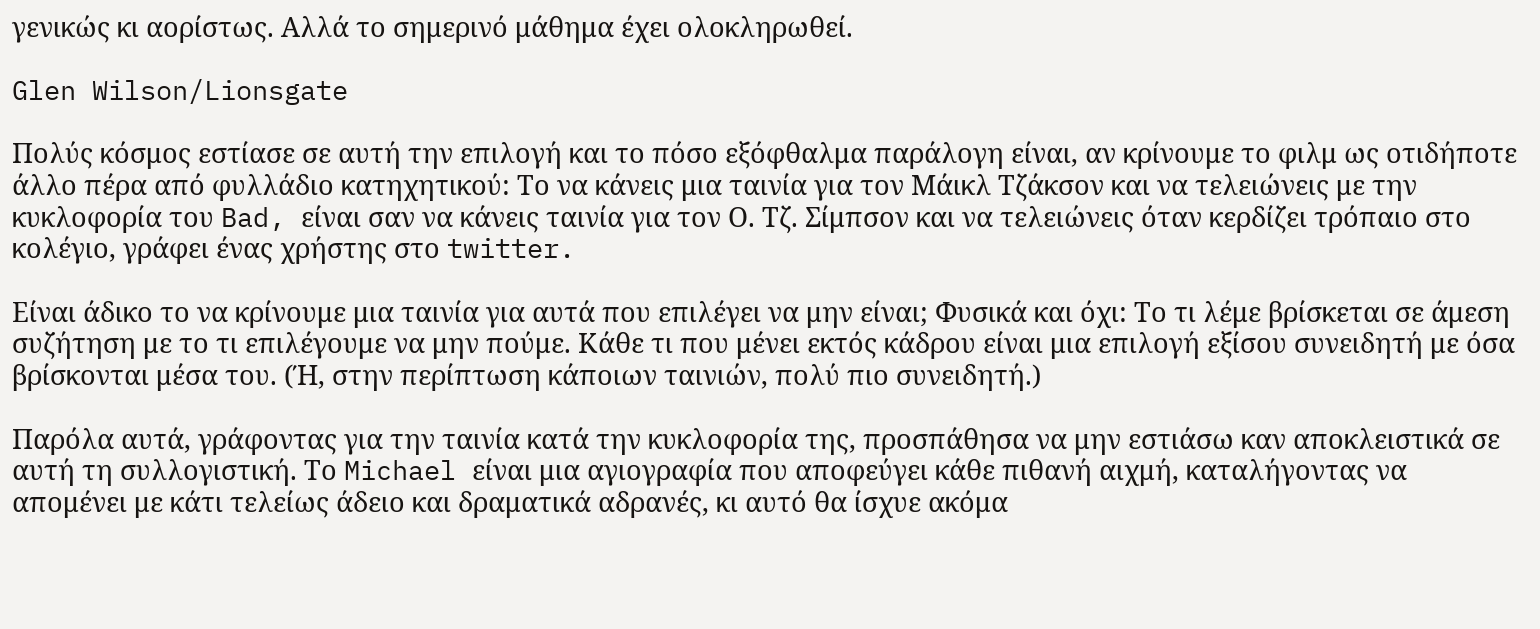γενικώς κι αορίστως. Αλλά το σημερινό μάθημα έχει ολοκληρωθεί.

Glen Wilson/Lionsgate

Πολύς κόσμος εστίασε σε αυτή την επιλογή και το πόσο εξόφθαλμα παράλογη είναι, αν κρίνουμε το φιλμ ως οτιδήποτε άλλο πέρα από φυλλάδιο κατηχητικού: Το να κάνεις μια ταινία για τον Μάικλ Τζάκσον και να τελειώνεις με την κυκλοφορία του Bad, είναι σαν να κάνεις ταινία για τον Ο. Τζ. Σίμπσον και να τελειώνεις όταν κερδίζει τρόπαιο στο κολέγιο, γράφει ένας χρήστης στο twitter.

Είναι άδικο το να κρίνουμε μια ταινία για αυτά που επιλέγει να μην είναι; Φυσικά και όχι: Το τι λέμε βρίσκεται σε άμεση συζήτηση με το τι επιλέγουμε να μην πούμε. Κάθε τι που μένει εκτός κάδρου είναι μια επιλογή εξίσου συνειδητή με όσα βρίσκονται μέσα του. (Ή, στην περίπτωση κάποιων ταινιών, πολύ πιο συνειδητή.)

Παρόλα αυτά, γράφοντας για την ταινία κατά την κυκλοφορία της, προσπάθησα να μην εστιάσω καν αποκλειστικά σε αυτή τη συλλογιστική. Το Michael είναι μια αγιογραφία που αποφεύγει κάθε πιθανή αιχμή, καταλήγοντας να απομένει με κάτι τελείως άδειο και δραματικά αδρανές, κι αυτό θα ίσχυε ακόμα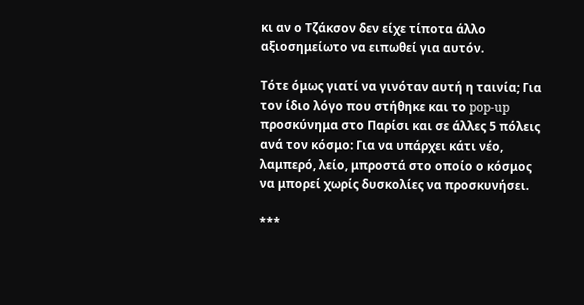κι αν ο Τζάκσον δεν είχε τίποτα άλλο αξιοσημείωτο να ειπωθεί για αυτόν.

Τότε όμως γιατί να γινόταν αυτή η ταινία; Για τον ίδιο λόγο που στήθηκε και το pop-up προσκύνημα στο Παρίσι και σε άλλες 5 πόλεις ανά τον κόσμο: Για να υπάρχει κάτι νέο, λαμπερό, λείο, μπροστά στο οποίο ο κόσμος να μπορεί χωρίς δυσκολίες να προσκυνήσει.

***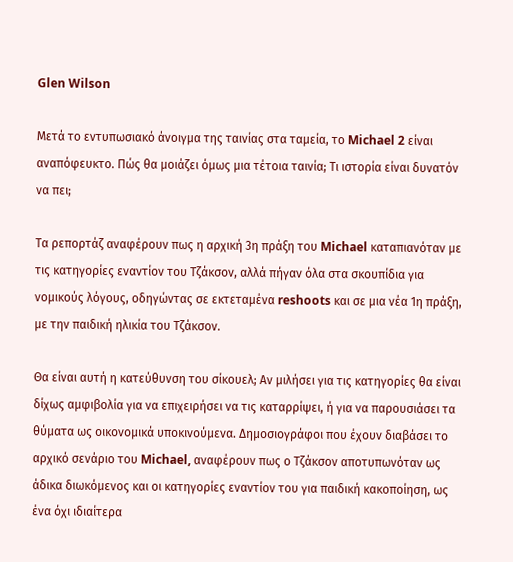Glen Wilson

Μετά το εντυπωσιακό άνοιγμα της ταινίας στα ταμεία, το Michael 2 είναι αναπόφευκτο. Πώς θα μοιάζει όμως μια τέτοια ταινία; Τι ιστορία είναι δυνατόν να πει;

Τα ρεπορτάζ αναφέρουν πως η αρχική 3η πράξη του Michael καταπιανόταν με τις κατηγορίες εναντίον του Τζάκσον, αλλά πήγαν όλα στα σκουπίδια για νομικούς λόγους, οδηγώντας σε εκτεταμένα reshoots και σε μια νέα 1η πράξη, με την παιδική ηλικία του Τζάκσον.

Θα είναι αυτή η κατεύθυνση του σίκουελ; Αν μιλήσει για τις κατηγορίες θα είναι δίχως αμφιβολία για να επιχειρήσει να τις καταρρίψει, ή για να παρουσιάσει τα θύματα ως οικονομικά υποκινούμενα. Δημοσιογράφοι που έχουν διαβάσει το αρχικό σενάριο του Michael, αναφέρουν πως ο Τζάκσον αποτυπωνόταν ως άδικα διωκόμενος και οι κατηγορίες εναντίον του για παιδική κακοποίηση, ως ένα όχι ιδιαίτερα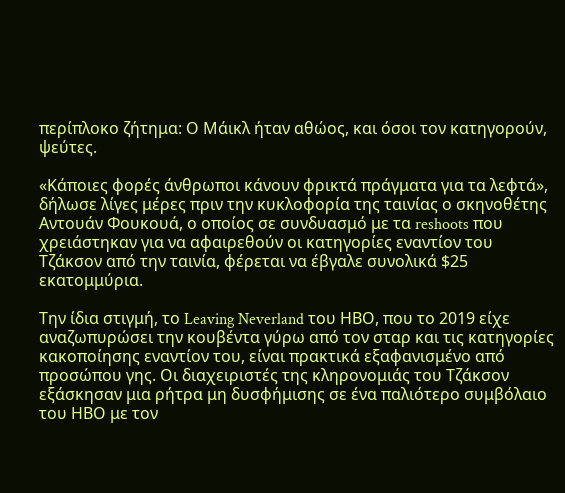περίπλοκο ζήτημα: Ο Μάικλ ήταν αθώος, και όσοι τον κατηγορούν, ψεύτες.

«Κάποιες φορές άνθρωποι κάνουν φρικτά πράγματα για τα λεφτά», δήλωσε λίγες μέρες πριν την κυκλοφορία της ταινίας ο σκηνοθέτης Αντουάν Φουκουά, ο οποίος σε συνδυασμό με τα reshoots που χρειάστηκαν για να αφαιρεθούν οι κατηγορίες εναντίον του Τζάκσον από την ταινία, φέρεται να έβγαλε συνολικά $25 εκατομμύρια.

Την ίδια στιγμή, το Leaving Neverland του ΗΒΟ, που το 2019 είχε αναζωπυρώσει την κουβέντα γύρω από τον σταρ και τις κατηγορίες κακοποίησης εναντίον του, είναι πρακτικά εξαφανισμένο από προσώπου γης. Οι διαχειριστές της κληρονομιάς του Τζάκσον εξάσκησαν μια ρήτρα μη δυσφήμισης σε ένα παλιότερο συμβόλαιο του ΗΒΟ με τον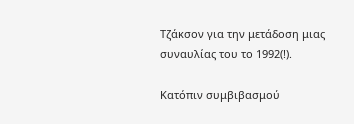Τζάκσον για την μετάδοση μιας συναυλίας του το 1992(!).

Κατόπιν συμβιβασμού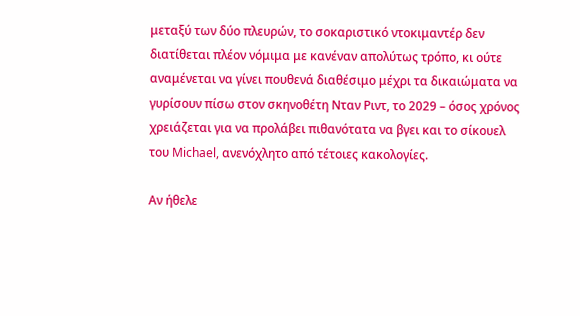μεταξύ των δύο πλευρών, το σοκαριστικό ντοκιμαντέρ δεν διατίθεται πλέον νόμιμα με κανέναν απολύτως τρόπο, κι ούτε αναμένεται να γίνει πουθενά διαθέσιμο μέχρι τα δικαιώματα να γυρίσουν πίσω στον σκηνοθέτη Νταν Ριντ, το 2029 – όσος χρόνος χρειάζεται για να προλάβει πιθανότατα να βγει και το σίκουελ του Michael, ανενόχλητο από τέτοιες κακολογίες.

Αν ήθελε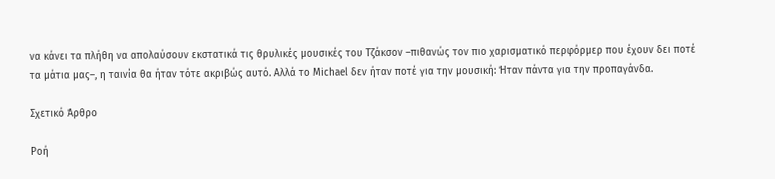να κάνει τα πλήθη να απολαύσουν εκστατικά τις θρυλικές μουσικές του Τζάκσον –πιθανώς τον πιο χαρισματικό περφόρμερ που έχουν δει ποτέ τα μάτια μας–, η ταινία θα ήταν τότε ακριβώς αυτό. Αλλά το Michael δεν ήταν ποτέ για την μουσική: Ήταν πάντα για την προπαγάνδα.

Σχετικό Άρθρο

Ροή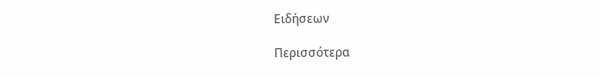Ειδήσεων

Περισσότερα